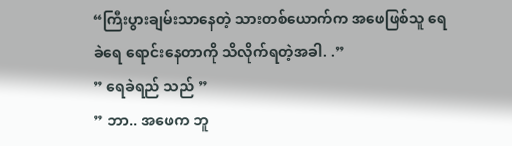“ကြီးပွားချမ်းသာနေတဲ့ သားတစ်ယောက်က အဖေဖြစ်သူ ရေခဲရေ ရောင်းနေတာကို သိလိုက်ရတဲ့အခါ. .”
” ရေခဲရည် သည် ”
” ဘာ.. အဖေက ဘူ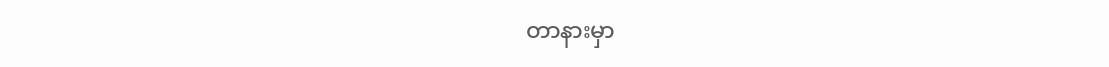တာနားမှာ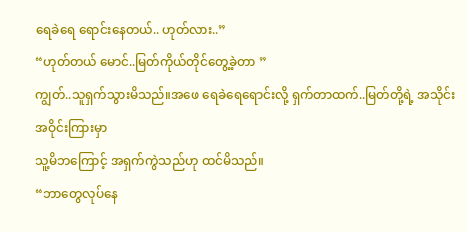ရေခဲရေ ရောင်းနေတယ်.. ဟုတ်လား..”
“ဟုတ်တယ် မောင်..မြတ်ကိုယ်တိုင်တွေ့ခဲ့တာ ”
ကျွတ်..သူရှက်သွားမိသည်။အဖေ ရေခဲရေရောင်းလို့ ရှက်တာထက်..မြတ်တို့ရဲ့ အသိုင်းအဝိုင်းကြားမှာ
သူ့မိဘကြောင့် အရှက်ကွဲသည်ဟု ထင်မိသည်။
“ဘာတွေလုပ်နေ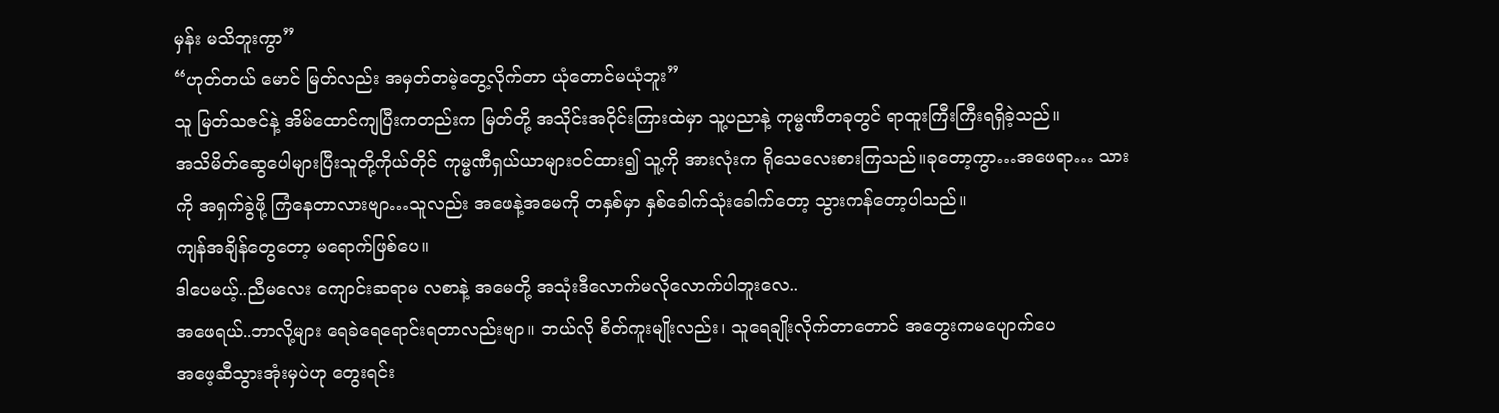မှန်း မသိဘူးကွာ”
“ဟုတ်တယ် မောင် မြတ်လည်း အမှတ်တမဲ့တွေ့လိုက်တာ ယုံတောင်မယုံဘူး”
သူ မြတ်သဇင်နဲ့ အိမ်ထောင်ကျပြီးကတည်းက မြတ်တို့ အသိုင်းအဝိုင်းကြားထဲမှာ သူ့ပညာနဲ့ ကုမ္မဏီတခုတွင် ရာထူးကြီးကြီးရရှိခဲ့သည်။
အသိမိတ်ဆွေပေါများပြီးသူတို့ကိုယ်တိုင် ကုမ္မဏီရှယ်ယာများဝင်ထား၍ သူ့ကို အားလုံးက ရိုသေလေးစားကြသည်။ခုတော့ကွာ…အဖေရာ… သားကို အရှက်ခွဲဖို့ ကြံနေတာလားဗျာ…သူလည်း အဖေနဲ့အမေကို တနှစ်မှာ နှစ်ခေါက်သုံးခေါက်တော့ သွားကန်တော့ပါသည်။
ကျန်အချိန်တွေတော့ မရောက်ဖြစ်ပေ။
ဒါပေမယ့်..ညီမလေး ကျောင်းဆရာမ လစာနဲ့ အမေတို့ အသုံးဒီလောက်မလိုလောက်ပါဘူးလေ..
အဖေရယ်..ဘာလို့များ ရေခဲရေရောင်းရတာလည်းဗျာ။ ဘယ်လို စိတ်ကူးမျိုးလည်း၊ သူရေချိုးလိုက်တာတောင် အတွေးကမပျောက်ပေ
အဖေ့ဆီသွားအုံးမှပဲဟု တွေးရင်း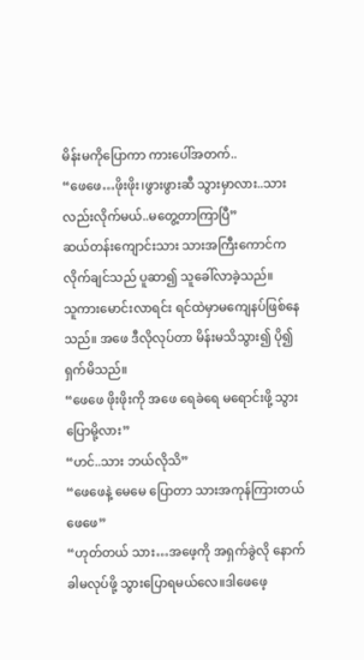မိန်းမကိုပြောကာ ကားပေါ်အတက်..
“ဖေဖေ…ဖိုးဖိုး၊ဖွားဖွားဆီ သွားမှာလား..သားလည်းလိုက်မယ်..မတွေ့တာကြာပြီ”
ဆယ်တန်းကျောင်းသား သားအကြီးကောင်က လိုက်ချင်သည် ပူဆာ၍ သူခေါ်လာခဲ့သည်။
သူကားမောင်းလာရင်း ရင်ထဲမှာမကျေနပ်ဖြစ်နေသည်။ အဖေ ဒီလိုလုပ်တာ မိန်းမသိသွား၍ ပို၍ ရှက်မိသည်။
“ဖေဖေ ဖိုးဖိုးကို အဖေ ရေခဲရေ မရောင်းဖို့ သွားပြောမို့လား”
“ဟင်..သား ဘယ်လိုသိ”
“ဖေဖေနဲ့ မေမေ ပြောတာ သားအကုန်ကြားတယ်ဖေဖေ”
“ဟုတ်တယ် သား…အဖေ့ကို အရှက်ခွဲလို နောက်ခါမလုပ်ဖို့ သွားပြောရမယ်လေ။ဒါဖေဖေ့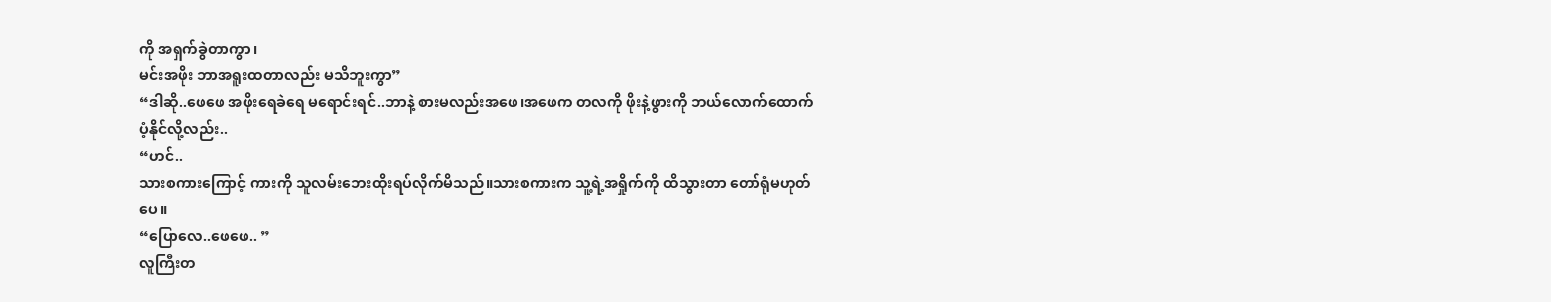ကို အရှက်ခွဲတာကွာ၊
မင်းအဖိုး ဘာအရူးထတာလည်း မသိဘူးကွာ”
“ဒါဆို..ဖေဖေ အဖိုးရေခဲရေ မရောင်းရင်..ဘာနဲ့ စားမလည်းအဖေ၊အဖေက တလကို ဖိုးနဲ့ဖွားကို ဘယ်လောက်ထောက်ပံ့နိုင်လို့လည်း..
“ဟင်..
သားစကားကြောင့် ကားကို သူလမ်းဘေးထိုးရပ်လိုက်မိသည်။သားစကားက သူ့ရဲ့အရှိုက်ကို ထိသွားတာ တော်ရုံမဟုတ်ပေ။
“ပြောလေ..ဖေဖေ.. ”
လူကြီးတ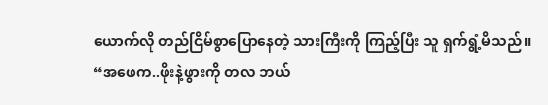ယောက်လို တည်ငြိမ်စွာပြောနေတဲ့ သားကြီးကို ကြည့်ပြီး သူ ရှက်ရွံ့မိသည်။
“အဖေက..ဖိုးနဲ့ဖွားကို တလ ဘယ်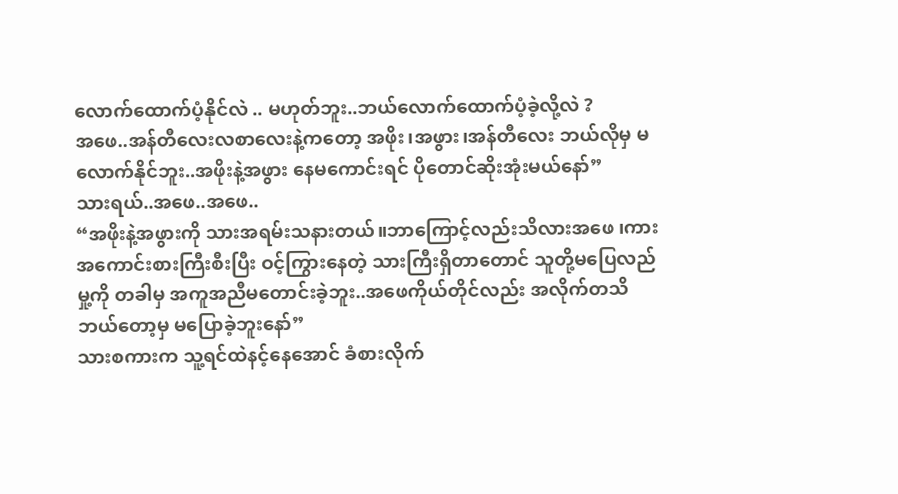လောက်ထောက်ပံ့နိုင်လဲ .. မဟုတ်ဘူး..ဘယ်လောက်ထောက်ပံ့ခဲ့လို့လဲ ?
အဖေ..အန်တီလေးလစာလေးနဲ့ကတော့ အဖိုး၊အဖွား၊အန်တီလေး ဘယ်လိုမှ မလောက်နိုင်ဘူး..အဖိုးနဲ့အဖွား နေမကောင်းရင် ပိုတောင်ဆိုးအုံးမယ်နော်”
သားရယ်..အဖေ..အဖေ..
“အဖိုးနဲ့အဖွားကို သားအရမ်းသနားတယ်။ဘာကြောင့်လည်းသိလားအဖေ ၊ကားအကောင်းစားကြီးစီးပြီး ဝင့်ကြွားနေတဲ့ သားကြီးရှိတာတောင် သူတို့မပြေလည်မှု့ကို တခါမှ အကူအညီမတောင်းခဲ့ဘူး..အဖေကိုယ်တိုင်လည်း အလိုက်တသိ ဘယ်တော့မှ မပြောခဲ့ဘူးနော်”
သားစကားက သူ့ရင်ထဲနင့်နေအောင် ခံစားလိုက်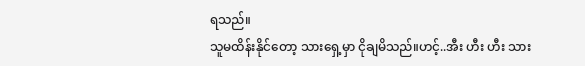ရသည်။
သူမထိန်းနိုင်တော့ သားရှေ့မှာ ငိုချမိသည်။ဟင့်..အီး ဟီး ဟီး သား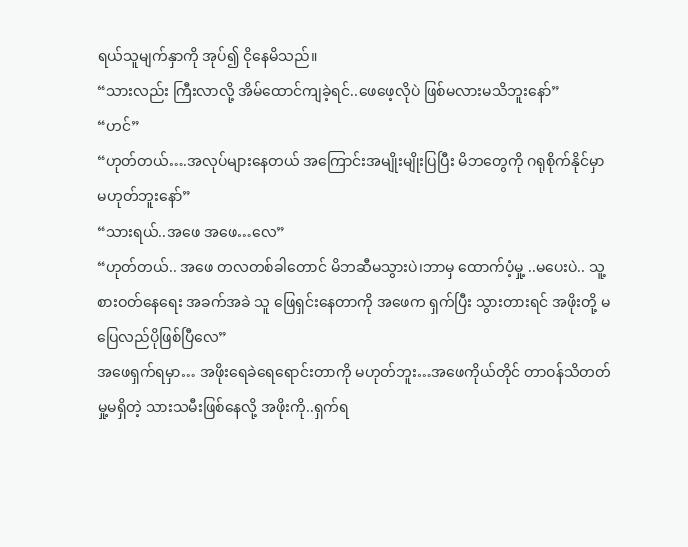ရယ်သူမျက်နှာကို အုပ်၍ ငိုနေမိသည်။
“သားလည်း ကြီးလာလို့ အိမ်ထောင်ကျခဲ့ရင်..ဖေဖေ့လိုပဲ ဖြစ်မလားမသိဘူးနော်”
“ဟင်”
“ဟုတ်တယ်….အလုပ်များနေတယ် အကြောင်းအမျိုးမျိုးပြပြီး မိဘတွေကို ဂရုစိုက်နိုင်မှာ မဟုတ်ဘူးနော်”
“သားရယ်..အဖေ အဖေ…လေ”
“ဟုတ်တယ်.. အဖေ တလတစ်ခါတောင် မိဘဆီမသွားပဲ၊ဘာမှ ထောက်ပံ့မှု့ ..မပေးပဲ.. သူ့စားဝတ်နေရေး အခက်အခဲ သူ ဖြေရှင်းနေတာကို အဖေက ရှက်ပြီး သွားတားရင် အဖိုးတို့ မပြေလည်ပိုဖြစ်ပြီလေ”
အဖေရှက်ရမှာ… အဖိုးရေခဲရေရောင်းတာကို မဟုတ်ဘူး…အဖေကိုယ်တိုင် တာဝန်သိတတ်မှု့မရှိတဲ့ သားသမီးဖြစ်နေလို့ အဖိုးကို..ရှက်ရ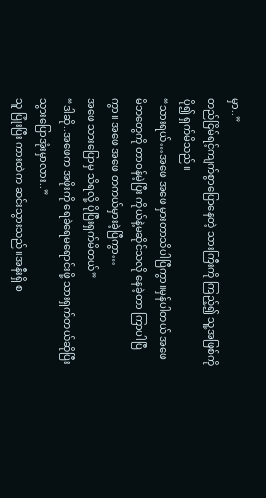မှာ..”
တည်ငြိမ်ရင့်ကျက်စွာပြောနေတဲ့ သားကြီးကို ကြည့်၍ သူ့အဖြစ်ကို ပို၍ ရှက်မိသည်။
“သားရယ်…အဖေ အဖေ မှားတာသိပါပြီကွာ။မှန်ပါတယ် အဖေ မိဘတွေကို တာဝန်မဲ့ပြီး ကိုယ်နဲ့မဆိုင်သလို နေခဲ့တာ ကြာပါပြီကွာ။ အဖေ အဖေ တကယ်မှားခဲ့ပြီကွာ…
အဖေ သားပြောမှ သိရလို့ ပိုပြီးရှက်မိတယ်”
“ဒါဆို..အဖေက အဖိုးကို ရေခဲရေမရောင်းဖို့ သားရှက်တယ်ဆိုပြီး သွားပြောအုံးမှာလား..”
သူ ပြုံးပြီး ကားထဲက ဆင်းသွားသည်။အနီးရှိ စ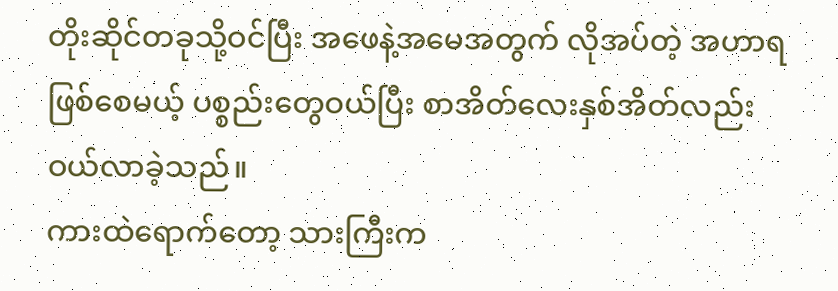တိုးဆိုင်တခုသို့ဝင်ပြီး အဖေနဲ့အမေအတွက် လိုအပ်တဲ့ အဟာရဖြစ်စေမယ့် ပစ္စည်းတွေဝယ်ပြီး စာအိတ်လေးနှစ်အိတ်လည်း ဝယ်လာခဲ့သည်။
ကားထဲရောက်တော့ သားကြီးက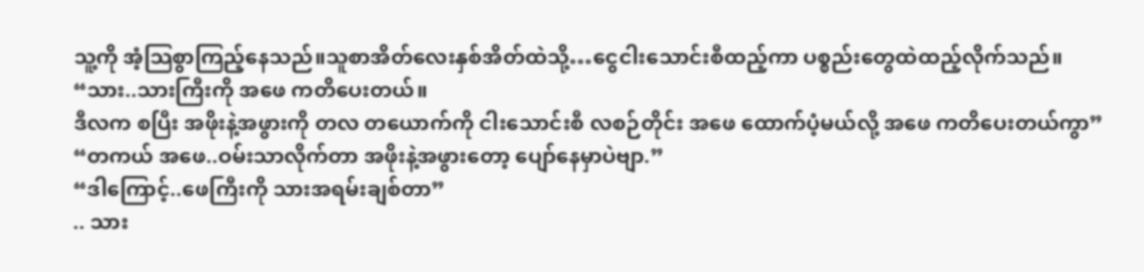သူ့ကို အံ့သြစွာကြည့်နေသည်။သူစာအိတ်လေးနှစ်အိတ်ထဲသို့…ငွေငါးသောင်းစီထည့်ကာ ပစ္စည်းတွေထဲထည့်လိုက်သည်။
“သား..သားကြီးကို အဖေ ကတိပေးတယ်။
ဒီလက စပြီး အဖိုးနဲ့အဖွားကို တလ တယောက်ကို ငါးသောင်းစီ လစဉ်တိုင်း အဖေ ထောက်ပံ့မယ်လို့ အဖေ ကတိပေးတယ်ကွာ”
“တကယ် အဖေ..ဝမ်းသာလိုက်တာ အဖိုးနဲ့အဖွားတော့ ပျော်နေမှာပဲဗျာ.”
“ဒါကြောင့်..ဖေကြီးကို သားအရမ်းချစ်တာ”
.. သား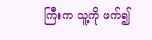ကြီးက သူ့ကို ဖက်၍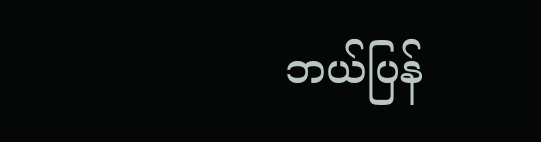ဘယ်ပြန်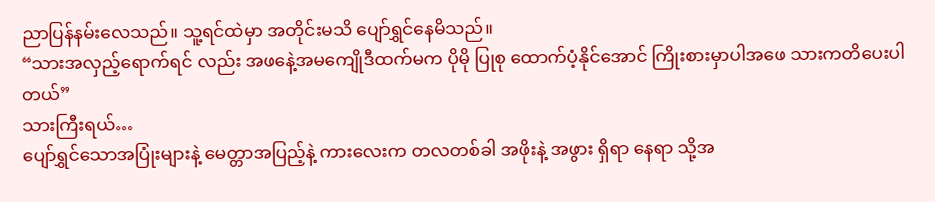ညာပြန်နမ်းလေသည်။ သူ့ရင်ထဲမှာ အတိုင်းမသိ ပျော်ရွှင်နေမိသည်။
“သားအလှည့်ရောက်ရင် လည်း အဖနေဲ့အမကျေိုဒီထက်မက ပိုမို ပြုစု ထောက်ပံ့နိုင်အောင် ကြိုးစားမှာပါအဖေ သားကတိပေးပါတယ်”
သားကြီးရယ်…
ပျော်ရွှင်သောအပြုံးများနဲ့ မေတ္တာအပြည့်နဲ့ ကားလေးက တလတစ်ခါ အဖိုးနဲ့ အဖွား ရှိရာ နေရာ သို့အ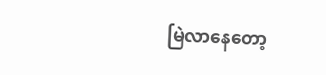မြဲလာနေတော့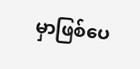မှာဖြစ်ပေ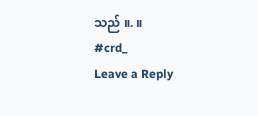သည် ။. ။
#crd_
Leave a Reply